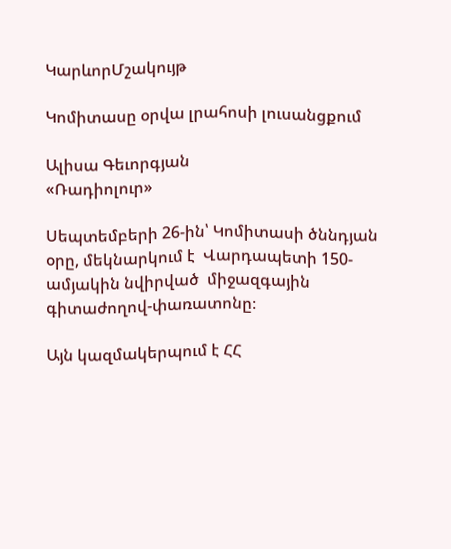ԿարևորՄշակույթ

Կոմիտասը օրվա լրահոսի լուսանցքում

Ալիսա Գեւորգյան
«Ռադիոլուր»

Սեպտեմբերի 26-ին՝ Կոմիտասի ծննդյան օրը, մեկնարկում է  Վարդապետի 150-ամյակին նվիրված  միջազգային գիտաժողով-փառատոնը։

Այն կազմակերպում է ՀՀ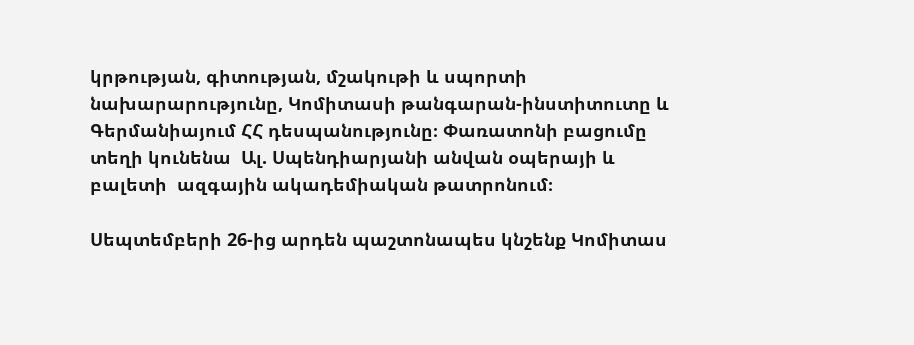կրթության, գիտության, մշակութի և սպորտի նախարարությունը, Կոմիտասի թանգարան-ինստիտուտը և Գերմանիայում ՀՀ դեսպանությունը։ Փառատոնի բացումը տեղի կունենա  Ալ. Սպենդիարյանի անվան օպերայի և բալետի  ազգային ակադեմիական թատրոնում։

Սեպտեմբերի 26-ից արդեն պաշտոնապես կնշենք Կոմիտաս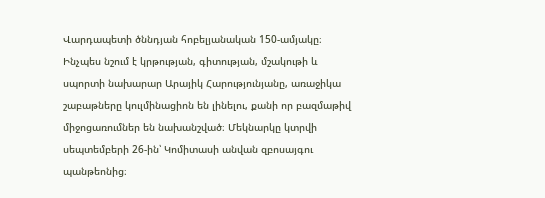Վարդապետի ծննդյան հոբելյանական 150-ամյակը։ Ինչպես նշում է կրթության, գիտության, մշակութի և սպորտի նախարար Արայիկ Հարությունյանը, առաջիկա շաբաթները կուլմինացիոն են լինելու, քանի որ բազմաթիվ միջոցառումներ են նախանշված։ Մեկնարկը կտրվի սեպտեմբերի 26-ին՝ Կոմիտասի անվան զբոսայգու պանթեոնից։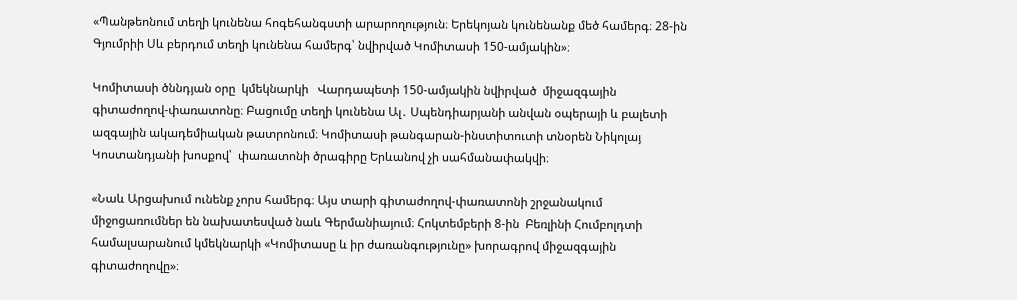«Պանթեոնում տեղի կունենա հոգեհանգստի արարողություն։ Երեկոյան կունենանք մեծ համերգ։ 28-ին Գյումրիի Սև բերդում տեղի կունենա համերգ՝ նվիրված Կոմիտասի 150-ամյակին»։

Կոմիտասի ծննդյան օրը  կմեկնարկի   Վարդապետի 150-ամյակին նվիրված  միջազգային գիտաժողով-փառատոնը։ Բացումը տեղի կունենա Ալ․ Սպենդիարյանի անվան օպերայի և բալետի  ազգային ակադեմիական թատրոնում։ Կոմիտասի թանգարան-ինստիտուտի տնօրեն Նիկոլայ Կոստանդյանի խոսքով՝  փառատոնի ծրագիրը Երևանով չի սահմանափակվի։

«Նաև Արցախում ունենք չորս համերգ։ Այս տարի գիտաժողով-փառատոնի շրջանակում միջոցառումներ են նախատեսված նաև Գերմանիայում։ Հոկտեմբերի 8-ին  Բեռլինի Հումբոլդտի համալսարանում կմեկնարկի «Կոմիտասը և իր ժառանգությունը» խորագրով միջազգային գիտաժողովը»։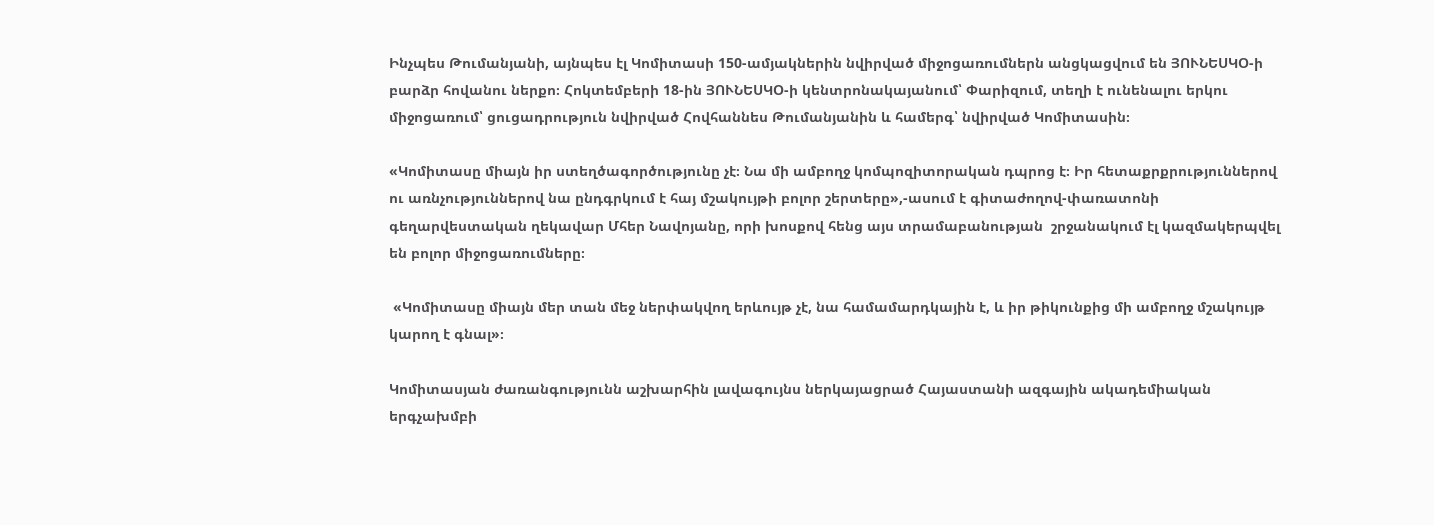Ինչպես Թումանյանի, այնպես էլ Կոմիտասի 150-ամյակներին նվիրված միջոցառումներն անցկացվում են ՅՈՒՆԵՍԿՕ-ի բարձր հովանու ներքո։ Հոկտեմբերի 18-ին ՅՈՒՆԵՍԿՕ-ի կենտրոնակայանում՝ Փարիզում, տեղի է ունենալու երկու միջոցառում՝ ցուցադրություն նվիրված Հովհաննես Թումանյանին և համերգ՝ նվիրված Կոմիտասին։

«Կոմիտասը միայն իր ստեղծագործությունը չէ։ Նա մի ամբողջ կոմպոզիտորական դպրոց է։ Իր հետաքրքրություններով ու առնչություններով նա ընդգրկում է հայ մշակույթի բոլոր շերտերը»,-ասում է գիտաժողով-փառատոնի գեղարվեստական ղեկավար Մհեր Նավոյանը, որի խոսքով հենց այս տրամաբանության  շրջանակում էլ կազմակերպվել են բոլոր միջոցառումները։

 «Կոմիտասը միայն մեր տան մեջ ներփակվող երևույթ չէ, նա համամարդկային է, և իր թիկունքից մի ամբողջ մշակույթ կարող է գնալ»։

Կոմիտասյան ժառանգությունն աշխարհին լավագույնս ներկայացրած Հայաստանի ազգային ակադեմիական  երգչախմբի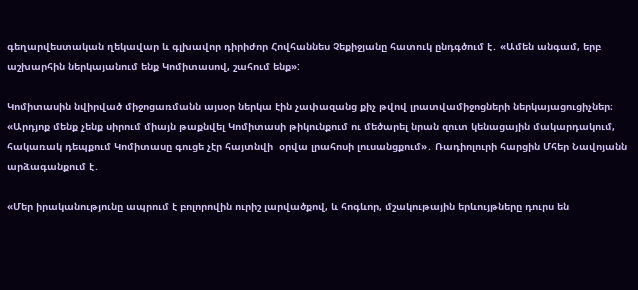գեղարվեստական ղեկավար և գլխավոր դիրիժոր Հովհաննես Չեքիջյանը հատուկ ընդգծում է․ «Ամեն անգամ, երբ աշխարհին ներկայանում ենք Կոմիտասով, շահում ենք»:

Կոմիտասին նվիրված միջոցառմանն այսօր ներկա էին չափազանց քիչ թվով լրատվամիջոցների ներկայացուցիչներ։ «Արդյոք մենք չենք սիրում միայն թաքնվել Կոմիտասի թիկունքում ու մեծարել նրան զուտ կենացային մակարդակում, հակառակ դեպքում Կոմիտասը գուցե չէր հայտնվի  օրվա լրահոսի լուսանցքում»․ Ռադիոլուրի հարցին Մհեր Նավոյանն արձագանքում է․

«Մեր իրականությունը ապրում է բոլորովին ուրիշ լարվածքով, և հոգևոր, մշակութային երևույթները դուրս են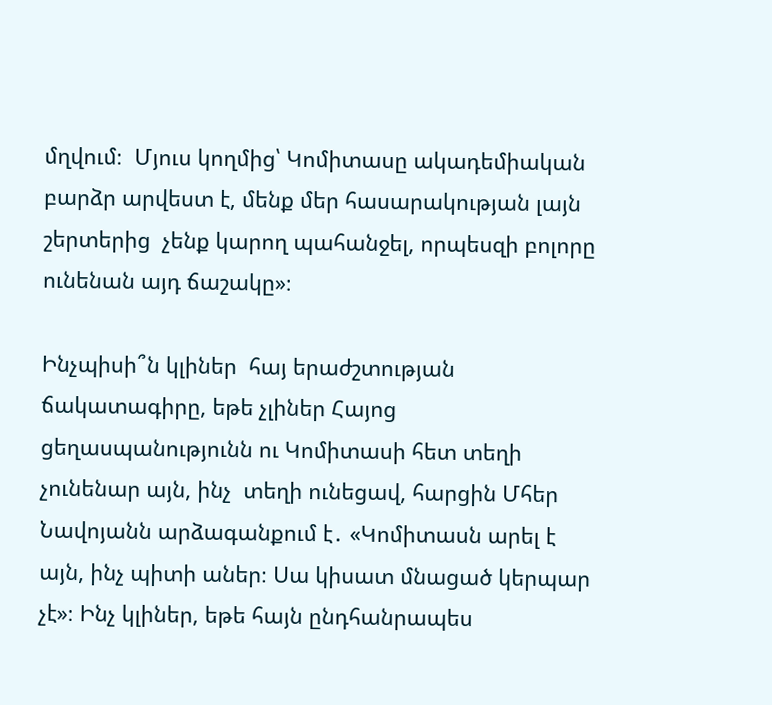մղվում։  Մյուս կողմից՝ Կոմիտասը ակադեմիական բարձր արվեստ է, մենք մեր հասարակության լայն շերտերից  չենք կարող պահանջել, որպեսզի բոլորը ունենան այդ ճաշակը»։

Ինչպիսի՞ն կլիներ  հայ երաժշտության ճակատագիրը, եթե չլիներ Հայոց ցեղասպանությունն ու Կոմիտասի հետ տեղի չունենար այն, ինչ  տեղի ունեցավ, հարցին Մհեր Նավոյանն արձագանքում է․ «Կոմիտասն արել է այն, ինչ պիտի աներ։ Սա կիսատ մնացած կերպար  չէ»։ Ինչ կլիներ, եթե հայն ընդհանրապես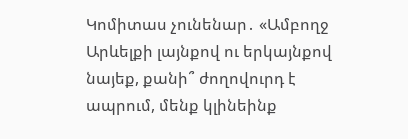Կոմիտաս չունենար․ «Ամբողջ Արևելքի լայնքով ու երկայնքով նայեք, քանի՞ ժողովուրդ է ապրում, մենք կլինեինք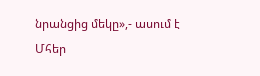նրանցից մեկը»,- ասում է Մհեր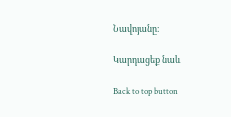Նավոյանը։

Կարդացեք նաև

Back to top button